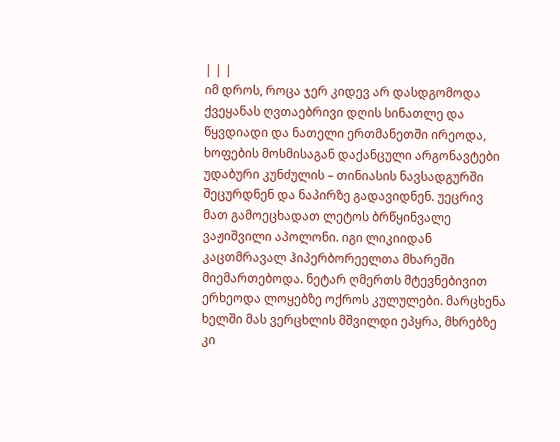| | |
იმ დროს, როცა ჯერ კიდევ არ დასდგომოდა ქვეყანას ღვთაებრივი დღის სინათლე და წყვდიადი და ნათელი ერთმანეთში ირეოდა, ხოფების მოსმისაგან დაქანცული არგონავტები უდაბური კუნძულის – თინიასის ნავსადგურში შეცურდნენ და ნაპირზე გადავიდნენ. უეცრივ მათ გამოეცხადათ ლეტოს ბრწყინვალე ვაჟიშვილი აპოლონი. იგი ლიკიიდან კაცთმრავალ ჰიპერბორეელთა მხარეში მიემართებოდა. ნეტარ ღმერთს მტევნებივით ერხეოდა ლოყებზე ოქროს კულულები. მარცხენა ხელში მას ვერცხლის მშვილდი ეპყრა, მხრებზე კი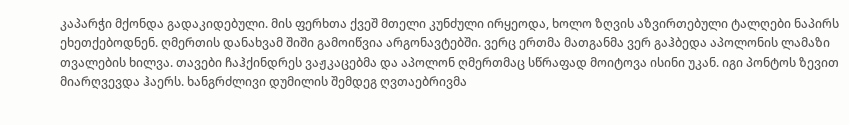კაპარჭი მქონდა გადაკიდებული. მის ფერხთა ქვეშ მთელი კუნძული ირყეოდა, ხოლო ზღვის აზვირთებული ტალღები ნაპირს ეხეთქებოდნენ. ღმერთის დანახვამ შიში გამოიწვია არგონავტებში. ვერც ერთმა მათგანმა ვერ გაჰბედა აპოლონის ლამაზი თვალების ხილვა. თავები ჩაჰქინდრეს ვაჟკაცებმა და აპოლონ ღმერთმაც სწრაფად მოიტოვა ისინი უკან. იგი პონტოს ზევით მიარღვევდა ჰაერს. ხანგრძლივი დუმილის შემდეგ ღვთაებრივმა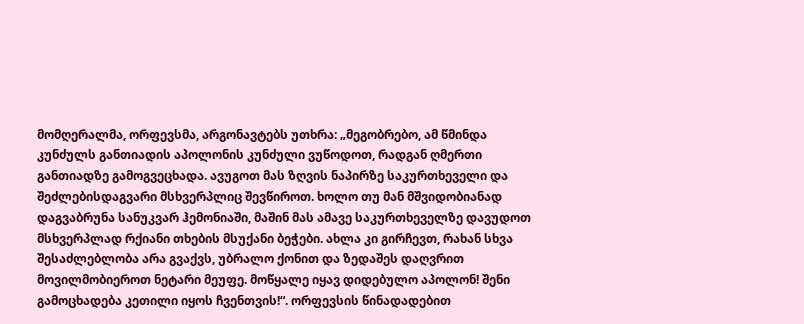მომღერალმა, ორფევსმა, არგონავტებს უთხრა: „მეგობრებო, ამ წმინდა კუნძულს განთიადის აპოლონის კუნძული ვუწოდოთ, რადგან ღმერთი განთიადზე გამოგვეცხადა. ავუგოთ მას ზღვის ნაპირზე საკურთხეველი და შეძლებისდაგვარი მსხვერპლიც შევწიროთ. ხოლო თუ მან მშვიდობიანად დაგვაბრუნა სანუკვარ ჰემონიაში, მაშინ მას ამავე საკურთხეველზე დავუდოთ მსხვერპლად რქიანი თხების მსუქანი ბეჭები. ახლა კი გირჩევთ, რახან სხვა შესაძლებლობა არა გვაქვს, უბრალო ქონით და ზედაშეს დაღვრით მოვილმობიეროთ ნეტარი მეუფე. მოწყალე იყავ დიდებულო აპოლონ! შენი გამოცხადება კეთილი იყოს ჩვენთვის!“. ორფევსის წინადადებით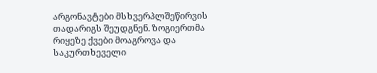არგონავტები მსხვერპლშეწირვის თადარიგს შეუდგნენ. ზოგიერთმა რიყეზე ქვები მოაგროვა და საკურთხეველი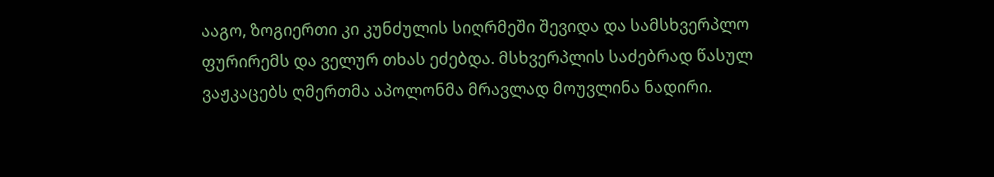ააგო, ზოგიერთი კი კუნძულის სიღრმეში შევიდა და სამსხვერპლო ფურირემს და ველურ თხას ეძებდა. მსხვერპლის საძებრად წასულ ვაჟკაცებს ღმერთმა აპოლონმა მრავლად მოუვლინა ნადირი.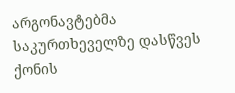არგონავტებმა საკურთხეველზე დასწვეს ქონის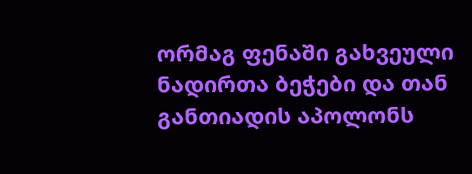ორმაგ ფენაში გახვეული ნადირთა ბეჭები და თან განთიადის აპოლონს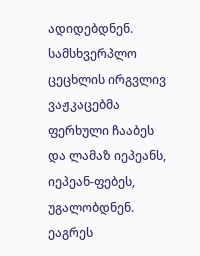ადიდებდნენ. სამსხვერპლო ცეცხლის ირგვლივ ვაჟკაცებმა ფერხული ჩააბეს და ლამაზ იეპეანს, იეპეან-ფებეს, უგალობდნენ. ეაგრეს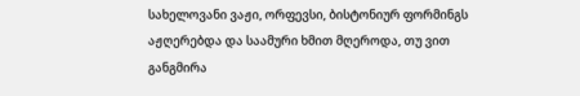სახელოვანი ვაჟი, ორფევსი, ბისტონიურ ფორმინგს აჟღერებდა და საამური ხმით მღეროდა, თუ ვით განგმირა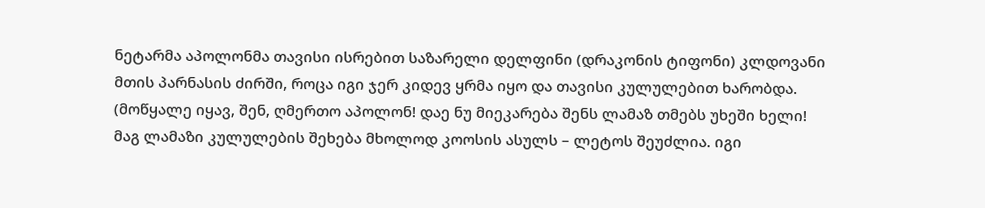ნეტარმა აპოლონმა თავისი ისრებით საზარელი დელფინი (დრაკონის ტიფონი) კლდოვანი მთის პარნასის ძირში, როცა იგი ჯერ კიდევ ყრმა იყო და თავისი კულულებით ხარობდა. (მოწყალე იყავ, შენ, ღმერთო აპოლონ! დაე ნუ მიეკარება შენს ლამაზ თმებს უხეში ხელი! მაგ ლამაზი კულულების შეხება მხოლოდ კოოსის ასულს – ლეტოს შეუძლია. იგი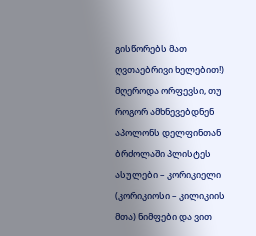გისწორებს მათ ღვთაებრივი ხელებით!) მღეროდა ორფევსი, თუ როგორ ამხნევებდნენ აპოლონს დელფინთან ბრძოლაში პლისტეს ასულები – კორიკიელი (კორიკიოსი – კილიკიის მთა) ნიმფები და ვით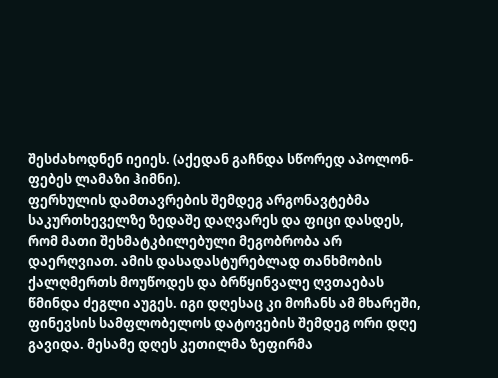შესძახოდნენ იეიეს. (აქედან გაჩნდა სწორედ აპოლონ-ფებეს ლამაზი ჰიმნი).
ფერხულის დამთავრების შემდეგ არგონავტებმა საკურთხეველზე ზედაშე დაღვარეს და ფიცი დასდეს, რომ მათი შეხმატკბილებული მეგობრობა არ დაერღვიათ. ამის დასადასტურებლად თანხმობის ქალღმერთს მოუწოდეს და ბრწყინვალე ღვთაებას წმინდა ძეგლი აუგეს. იგი დღესაც კი მოჩანს ამ მხარეში, ფინევსის სამფლობელოს დატოვების შემდეგ ორი დღე გავიდა. მესამე დღეს კეთილმა ზეფირმა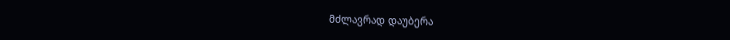მძლავრად დაუბერა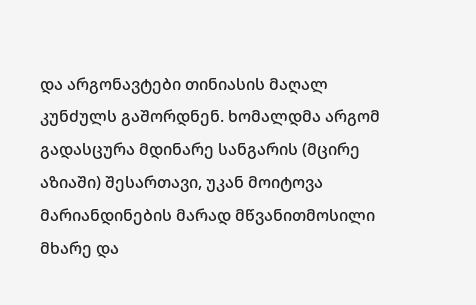და არგონავტები თინიასის მაღალ კუნძულს გაშორდნენ. ხომალდმა არგომ გადასცურა მდინარე სანგარის (მცირე აზიაში) შესართავი, უკან მოიტოვა მარიანდინების მარად მწვანითმოსილი მხარე და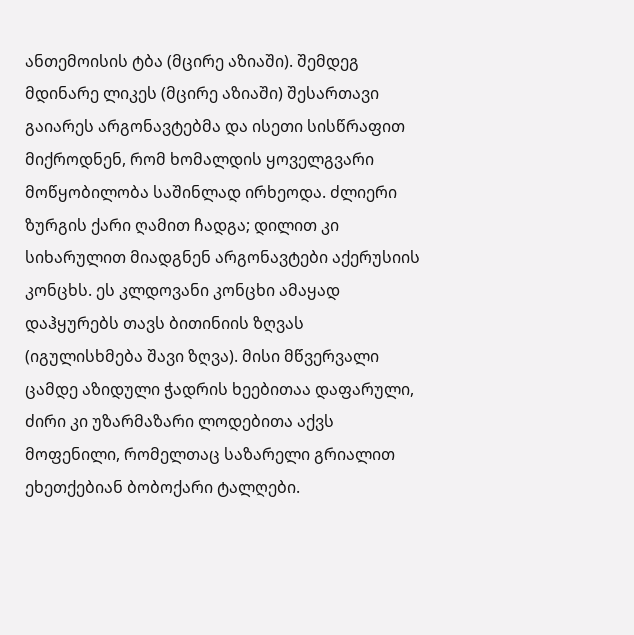ანთემოისის ტბა (მცირე აზიაში). შემდეგ მდინარე ლიკეს (მცირე აზიაში) შესართავი გაიარეს არგონავტებმა და ისეთი სისწრაფით მიქროდნენ, რომ ხომალდის ყოველგვარი მოწყობილობა საშინლად ირხეოდა. ძლიერი ზურგის ქარი ღამით ჩადგა; დილით კი სიხარულით მიადგნენ არგონავტები აქერუსიის კონცხს. ეს კლდოვანი კონცხი ამაყად დაჰყურებს თავს ბითინიის ზღვას (იგულისხმება შავი ზღვა). მისი მწვერვალი ცამდე აზიდული ჭადრის ხეებითაა დაფარული, ძირი კი უზარმაზარი ლოდებითა აქვს მოფენილი, რომელთაც საზარელი გრიალით ეხეთქებიან ბობოქარი ტალღები.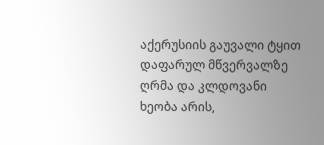აქერუსიის გაუვალი ტყით დაფარულ მწვერვალზე ღრმა და კლდოვანი ხეობა არის,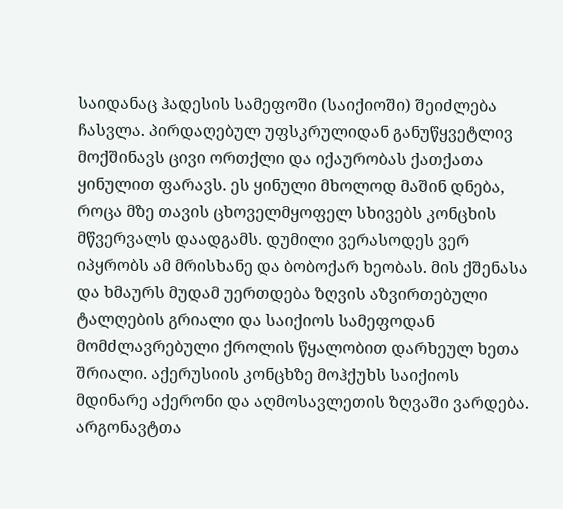საიდანაც ჰადესის სამეფოში (საიქიოში) შეიძლება ჩასვლა. პირდაღებულ უფსკრულიდან განუწყვეტლივ მოქშინავს ცივი ორთქლი და იქაურობას ქათქათა ყინულით ფარავს. ეს ყინული მხოლოდ მაშინ დნება, როცა მზე თავის ცხოველმყოფელ სხივებს კონცხის მწვერვალს დაადგამს. დუმილი ვერასოდეს ვერ იპყრობს ამ მრისხანე და ბობოქარ ხეობას. მის ქშენასა და ხმაურს მუდამ უერთდება ზღვის აზვირთებული ტალღების გრიალი და საიქიოს სამეფოდან მომძლავრებული ქროლის წყალობით დარხეულ ხეთა შრიალი. აქერუსიის კონცხზე მოჰქუხს საიქიოს მდინარე აქერონი და აღმოსავლეთის ზღვაში ვარდება. არგონავტთა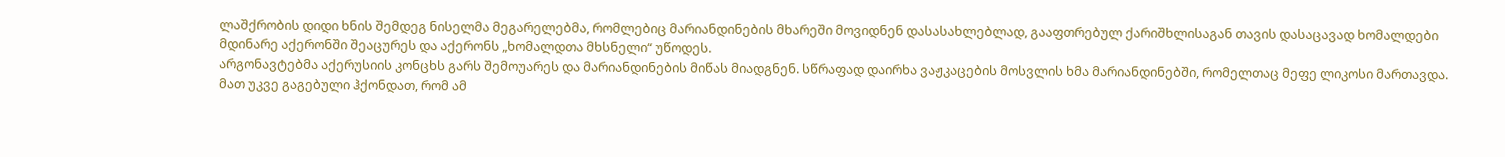ლაშქრობის დიდი ხნის შემდეგ ნისელმა მეგარელებმა, რომლებიც მარიანდინების მხარეში მოვიდნენ დასასახლებლად, გააფთრებულ ქარიშხლისაგან თავის დასაცავად ხომალდები მდინარე აქერონში შეაცურეს და აქერონს „ხომალდთა მხსნელი“ უწოდეს.
არგონავტებმა აქერუსიის კონცხს გარს შემოუარეს და მარიანდინების მიწას მიადგნენ. სწრაფად დაირხა ვაჟკაცების მოსვლის ხმა მარიანდინებში, რომელთაც მეფე ლიკოსი მართავდა. მათ უკვე გაგებული ჰქონდათ, რომ ამ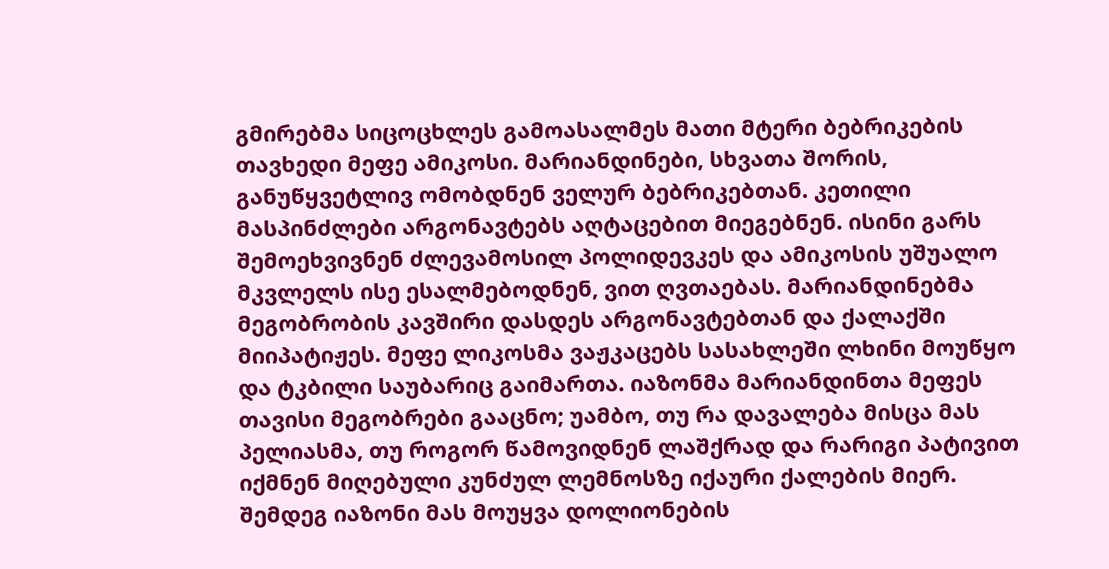გმირებმა სიცოცხლეს გამოასალმეს მათი მტერი ბებრიკების თავხედი მეფე ამიკოსი. მარიანდინები, სხვათა შორის, განუწყვეტლივ ომობდნენ ველურ ბებრიკებთან. კეთილი მასპინძლები არგონავტებს აღტაცებით მიეგებნენ. ისინი გარს შემოეხვივნენ ძლევამოსილ პოლიდევკეს და ამიკოსის უშუალო მკვლელს ისე ესალმებოდნენ, ვით ღვთაებას. მარიანდინებმა მეგობრობის კავშირი დასდეს არგონავტებთან და ქალაქში მიიპატიჟეს. მეფე ლიკოსმა ვაჟკაცებს სასახლეში ლხინი მოუწყო და ტკბილი საუბარიც გაიმართა. იაზონმა მარიანდინთა მეფეს თავისი მეგობრები გააცნო; უამბო, თუ რა დავალება მისცა მას პელიასმა, თუ როგორ წამოვიდნენ ლაშქრად და რარიგი პატივით იქმნენ მიღებული კუნძულ ლემნოსზე იქაური ქალების მიერ. შემდეგ იაზონი მას მოუყვა დოლიონების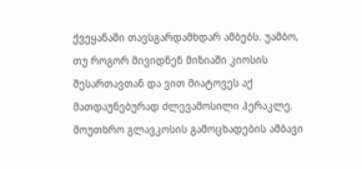ქვეყანაში თავსგარდამხდარ ამბებს. უამბო, თუ როგორ მივიდნენ მიზიაში კიოსის შესართავთან და ვით მიატოვეს აქ მათდაუნებურად ძლევამოსილი ჰერაკლე. მოუთხრო გლავკოსის გამოცხადების ამბავი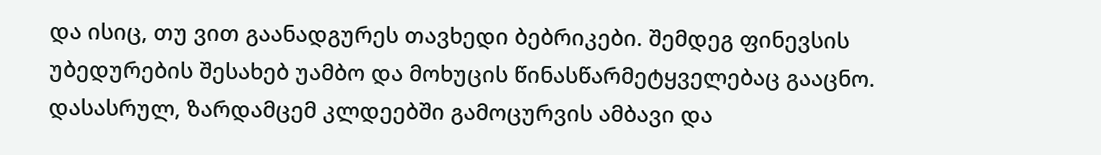და ისიც, თუ ვით გაანადგურეს თავხედი ბებრიკები. შემდეგ ფინევსის უბედურების შესახებ უამბო და მოხუცის წინასწარმეტყველებაც გააცნო. დასასრულ, ზარდამცემ კლდეებში გამოცურვის ამბავი და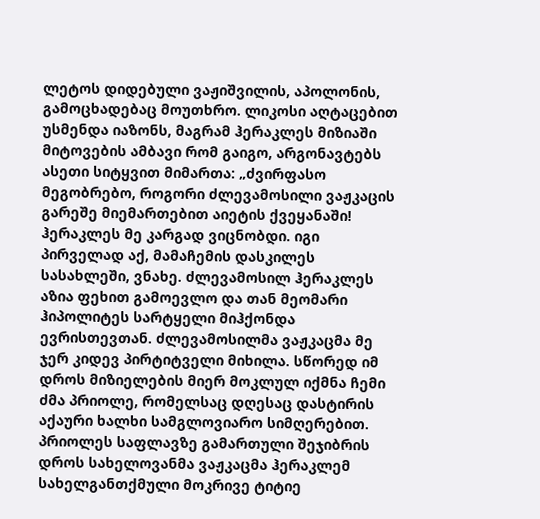ლეტოს დიდებული ვაჟიშვილის, აპოლონის, გამოცხადებაც მოუთხრო. ლიკოსი აღტაცებით უსმენდა იაზონს, მაგრამ ჰერაკლეს მიზიაში მიტოვების ამბავი რომ გაიგო, არგონავტებს ასეთი სიტყვით მიმართა: „ძვირფასო მეგობრებო, როგორი ძლევამოსილი ვაჟკაცის გარეშე მიემართებით აიეტის ქვეყანაში! ჰერაკლეს მე კარგად ვიცნობდი. იგი პირველად აქ, მამაჩემის დასკილეს სასახლეში, ვნახე. ძლევამოსილ ჰერაკლეს აზია ფეხით გამოევლო და თან მეომარი ჰიპოლიტეს სარტყელი მიჰქონდა ევრისთევთან. ძლევამოსილმა ვაჟკაცმა მე ჯერ კიდევ პირტიტველი მიხილა. სწორედ იმ დროს მიზიელების მიერ მოკლულ იქმნა ჩემი ძმა პრიოლე, რომელსაც დღესაც დასტირის აქაური ხალხი სამგლოვიარო სიმღერებით. პრიოლეს საფლავზე გამართული შეჯიბრის დროს სახელოვანმა ვაჟკაცმა ჰერაკლემ სახელგანთქმული მოკრივე ტიტიე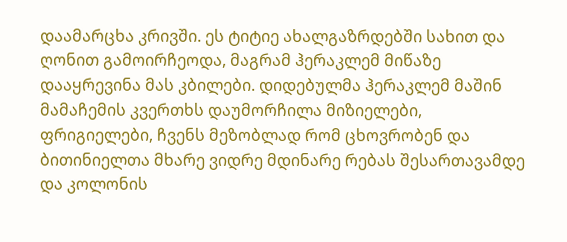დაამარცხა კრივში. ეს ტიტიე ახალგაზრდებში სახით და ღონით გამოირჩეოდა, მაგრამ ჰერაკლემ მიწაზე დააყრევინა მას კბილები. დიდებულმა ჰერაკლემ მაშინ მამაჩემის კვერთხს დაუმორჩილა მიზიელები, ფრიგიელები, ჩვენს მეზობლად რომ ცხოვრობენ და ბითინიელთა მხარე ვიდრე მდინარე რებას შესართავამდე და კოლონის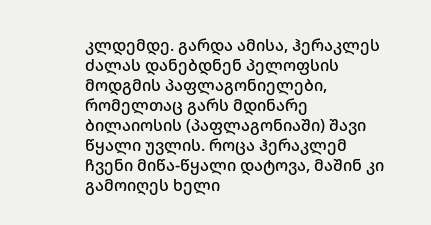კლდემდე. გარდა ამისა, ჰერაკლეს ძალას დანებდნენ პელოფსის მოდგმის პაფლაგონიელები, რომელთაც გარს მდინარე ბილაიოსის (პაფლაგონიაში) შავი წყალი უვლის. როცა ჰერაკლემ ჩვენი მიწა-წყალი დატოვა, მაშინ კი გამოიღეს ხელი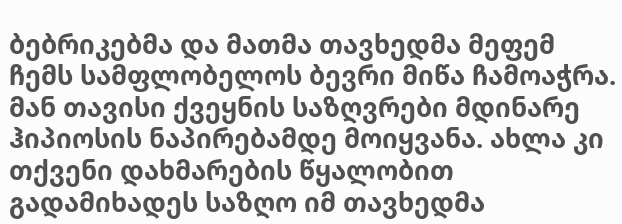ბებრიკებმა და მათმა თავხედმა მეფემ ჩემს სამფლობელოს ბევრი მიწა ჩამოაჭრა. მან თავისი ქვეყნის საზღვრები მდინარე ჰიპიოსის ნაპირებამდე მოიყვანა. ახლა კი თქვენი დახმარების წყალობით გადამიხადეს საზღო იმ თავხედმა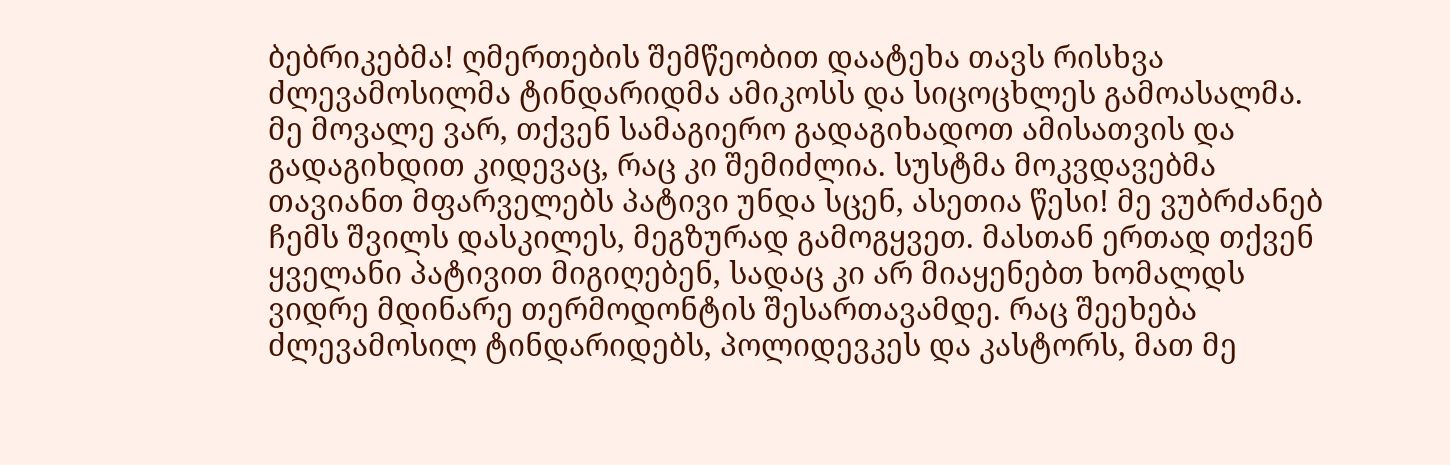ბებრიკებმა! ღმერთების შემწეობით დაატეხა თავს რისხვა ძლევამოსილმა ტინდარიდმა ამიკოსს და სიცოცხლეს გამოასალმა. მე მოვალე ვარ, თქვენ სამაგიერო გადაგიხადოთ ამისათვის და გადაგიხდით კიდევაც, რაც კი შემიძლია. სუსტმა მოკვდავებმა თავიანთ მფარველებს პატივი უნდა სცენ, ასეთია წესი! მე ვუბრძანებ ჩემს შვილს დასკილეს, მეგზურად გამოგყვეთ. მასთან ერთად თქვენ ყველანი პატივით მიგიღებენ, სადაც კი არ მიაყენებთ ხომალდს ვიდრე მდინარე თერმოდონტის შესართავამდე. რაც შეეხება ძლევამოსილ ტინდარიდებს, პოლიდევკეს და კასტორს, მათ მე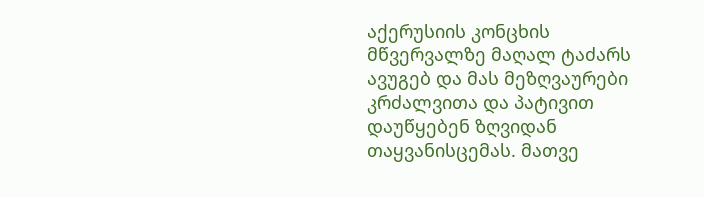აქერუსიის კონცხის მწვერვალზე მაღალ ტაძარს ავუგებ და მას მეზღვაურები კრძალვითა და პატივით დაუწყებენ ზღვიდან თაყვანისცემას. მათვე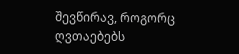შევწირავ, როგორც ღვთაებებს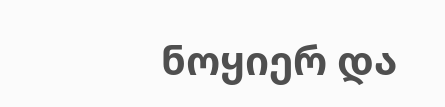ნოყიერ და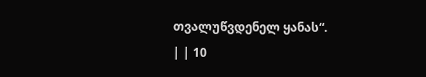თვალუწვდენელ ყანას“.
| | 10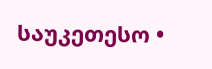საუკეთესო •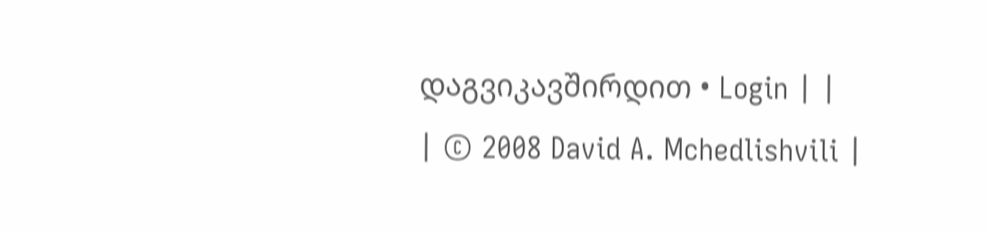დაგვიკავშირდით • Login | |
| © 2008 David A. Mchedlishvili |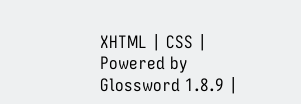XHTML | CSS | Powered by Glossword 1.8.9 |